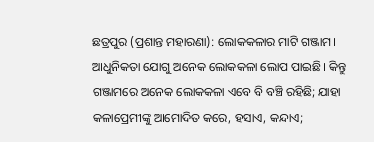ଛତ୍ରପୁର (ପ୍ରଶାନ୍ତ ମହାରଣା): ଲୋକକଳାର ମାଟି ଗଞ୍ଜାମ। ଆଧୁନିକତା ଯୋଗୁ ଅନେକ ଲୋକକଳା ଲୋପ ପାଇଛି। କିନ୍ତୁ ଗଞ୍ଜାମରେ ଅନେକ ଲୋକକଳା ଏବେ ବି ବଞ୍ଚି ରହିଛି; ଯାହା କଳାପ୍ରେମୀଙ୍କୁ ଆମୋଦିତ କରେ, ହସାଏ, କନ୍ଦାଏ;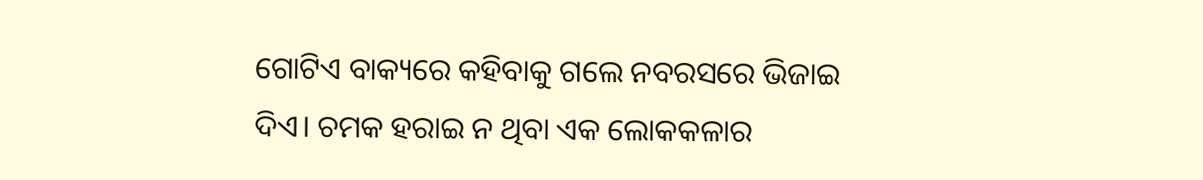ଗୋଟିଏ ବାକ୍ୟରେ କହିବାକୁ ଗଲେ ନବରସରେ ଭିଜାଇ ଦିଏ। ଚମକ ହରାଇ ନ ଥିବା ଏକ ଲୋକକଳାର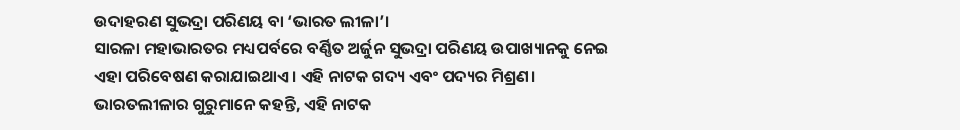ଉଦାହରଣ ସୁଭଦ୍ରା ପରିଣୟ ବା ‘ଭାରତ ଲୀଳା’।
ସାରଳା ମହାଭାରତର ମଧ୍ୟପର୍ବରେ ବର୍ଣ୍ଣିତ ଅର୍ଜୁନ ସୁଭଦ୍ରା ପରିଣୟ ଉପାଖ୍ୟାନକୁ ନେଇ ଏହା ପରିବେଷଣ କରାଯାଇଥାଏ। ଏହି ନାଟକ ଗଦ୍ୟ ଏବଂ ପଦ୍ୟର ମିଶ୍ରଣ। ଭାରତଲୀଳାର ଗୁରୁମାନେ କହନ୍ତି, ଏହି ନାଟକ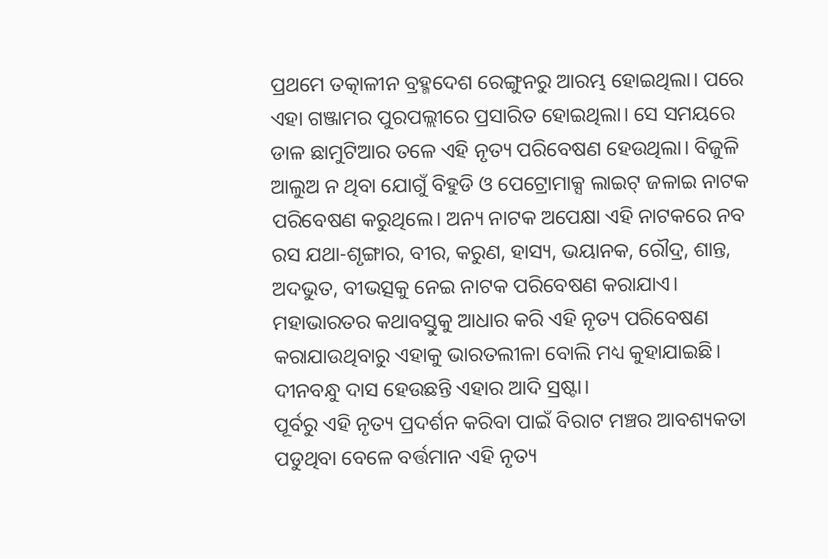ପ୍ରଥମେ ତତ୍କାଳୀନ ବ୍ରହ୍ମଦେଶ ରେଙ୍ଗୁନରୁ ଆରମ୍ଭ ହୋଇଥିଲା। ପରେ ଏହା ଗଞ୍ଜାମର ପୁରପଲ୍ଲୀରେ ପ୍ରସାରିତ ହୋଇଥିଲା। ସେ ସମୟରେ ଡାଳ ଛାମୁଟିଆର ତଳେ ଏହି ନୃତ୍ୟ ପରିବେଷଣ ହେଉଥିଲା। ବିଜୁଳି ଆଲୁଅ ନ ଥିବା ଯୋଗୁଁ ବିହୁଡି ଓ ପେଟ୍ରୋମାକ୍ସ ଲାଇଟ୍ ଜଳାଇ ନାଟକ ପରିବେଷଣ କରୁଥିଲେ। ଅନ୍ୟ ନାଟକ ଅପେକ୍ଷା ଏହି ନାଟକରେ ନବ ରସ ଯଥା-ଶୃଙ୍ଗାର, ବୀର, କରୁଣ, ହାସ୍ୟ, ଭୟାନକ, ରୌଦ୍ର, ଶାନ୍ତ, ଅଦଭୁତ, ବୀଭତ୍ସକୁ ନେଇ ନାଟକ ପରିବେଷଣ କରାଯାଏ। ମହାଭାରତର କଥାବସ୍ତୁକୁ ଆଧାର କରି ଏହି ନୃତ୍ୟ ପରିବେଷଣ କରାଯାଉଥିବାରୁ ଏହାକୁ ଭାରତଲୀଳା ବୋଲି ମଧ୍ୟ କୁହାଯାଇଛି। ଦୀନବନ୍ଧୁ ଦାସ ହେଉଛନ୍ତି ଏହାର ଆଦି ସ୍ରଷ୍ଟା।
ପୂର୍ବରୁ ଏହି ନୃତ୍ୟ ପ୍ରଦର୍ଶନ କରିବା ପାଇଁ ବିରାଟ ମଞ୍ଚର ଆବଶ୍ୟକତା ପଡୁଥିବା ବେଳେ ବର୍ତ୍ତମାନ ଏହି ନୃତ୍ୟ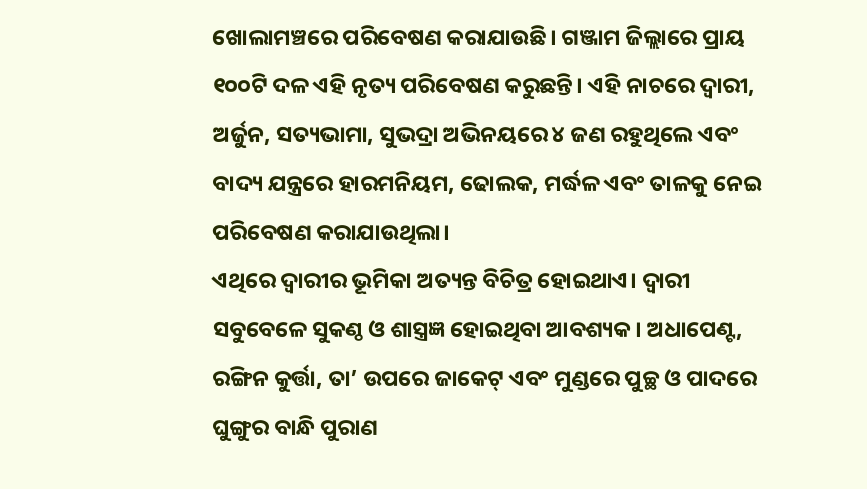ଖୋଲାମଞ୍ଚରେ ପରିବେଷଣ କରାଯାଉଛି। ଗଞ୍ଜାମ ଜିଲ୍ଲାରେ ପ୍ରାୟ ୧୦୦ଟି ଦଳ ଏହି ନୃତ୍ୟ ପରିବେଷଣ କରୁଛନ୍ତି। ଏହି ନାଚରେ ଦ୍ୱାରୀ, ଅର୍ଜୁନ, ସତ୍ୟଭାମା, ସୁଭଦ୍ରା ଅଭିନୟରେ ୪ ଜଣ ରହୁଥିଲେ ଏବଂ ବାଦ୍ୟ ଯନ୍ତ୍ରରେ ହାରମନିୟମ, ଢୋଲକ, ମର୍ଦ୍ଧଳ ଏବଂ ତାଳକୁ ନେଇ ପରିବେଷଣ କରାଯାଉଥିଲା।
ଏଥିରେ ଦ୍ୱାରୀର ଭୂମିକା ଅତ୍ୟନ୍ତ ବିଚିତ୍ର ହୋଇଥାଏ। ଦ୍ୱାରୀ ସବୁବେଳେ ସୁକଣ୍ଠ ଓ ଶାସ୍ତ୍ରଜ୍ଞ ହୋଇଥିବା ଆବଶ୍ୟକ। ଅଧାପେଣ୍ଟ, ରଙ୍ଗିନ କୁର୍ତ୍ତା, ତା’ ଉପରେ ଜାକେଟ୍ ଏବଂ ମୁଣ୍ଡରେ ପୁଚ୍ଛ ଓ ପାଦରେ ଘୁଙ୍ଗୁର ବାନ୍ଧି ପୁରାଣ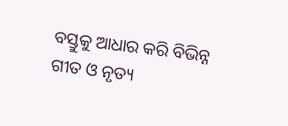ବସ୍ତୁକୁ ଆଧାର କରି ବିଭିନ୍ନ ଗୀତ ଓ ନୃତ୍ୟ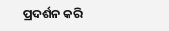ପ୍ରଦର୍ଶନ କରି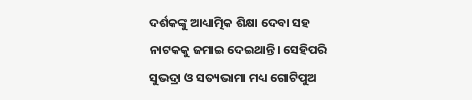ଦର୍ଶକଙ୍କୁ ଆଧ୍ୟାତ୍ମିକ ଶିକ୍ଷା ଦେବା ସହ ନାଟକକୁ ଜମାଇ ଦେଇଥାନ୍ତି। ସେହିପରି ସୁଭଦ୍ରା ଓ ସତ୍ୟଭାମା ମଧ୍ୟ ଗୋଟିପୁଅ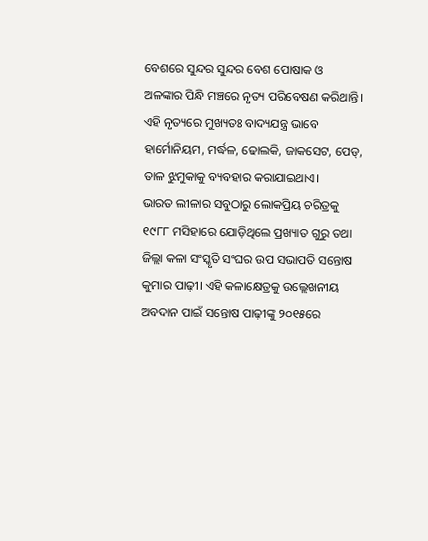ବେଶରେ ସୁନ୍ଦର ସୁନ୍ଦର ବେଶ ପୋଷାକ ଓ ଅଳଙ୍କାର ପିନ୍ଧି ମଞ୍ଚରେ ନୃତ୍ୟ ପରିବେଷଣ କରିଥାନ୍ତି। ଏହି ନୃତ୍ୟରେ ମୁଖ୍ୟତଃ ବାଦ୍ୟଯନ୍ତ୍ର ଭାବେ ହାର୍ମୋନିୟମ, ମର୍ଦ୍ଧଳ, ଢୋଲକି, ଜାକସେଟ, ପେଡ୍, ତାଳ ଝୁମୁକାକୁ ବ୍ୟବହାର କରାଯାଇଥାଏ।
ଭାରତ ଲୀଳାର ସବୁଠାରୁ ଲୋକପ୍ରିୟ ଚରିତ୍ରକୁ ୧୯୮୮ ମସିହାରେ ଯୋଡ଼ିଥିଲେ ପ୍ରଖ୍ୟାତ ଗୁରୁ ତଥା ଜିଲ୍ଲା କଳା ସଂସ୍କୃତି ସଂଘର ଉପ ସଭାପତି ସନ୍ତୋଷ କୁମାର ପାଢ଼ୀ। ଏହି କଳାକ୍ଷେତ୍ରକୁ ଉଲ୍ଲେଖନୀୟ ଅବଦାନ ପାଇଁ ସନ୍ତୋଷ ପାଢ଼ୀଙ୍କୁ ୨୦୧୫ରେ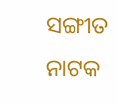ସଙ୍ଗୀତ ନାଟକ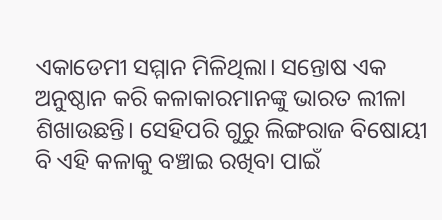ଏକାଡେମୀ ସମ୍ମାନ ମିଳିଥିଲା। ସନ୍ତୋଷ ଏକ ଅନୁଷ୍ଠାନ କରି କଳାକାରମାନଙ୍କୁ ଭାରତ ଲୀଳା ଶିଖାଉଛନ୍ତି। ସେହିପରି ଗୁରୁ ଲିଙ୍ଗରାଜ ବିଷୋୟୀ ବି ଏହି କଳାକୁ ବଞ୍ଚାଇ ରଖିବା ପାଇଁ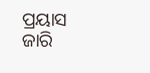ପ୍ରୟାସ ଜାରି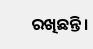ରଖିଛନ୍ତି।